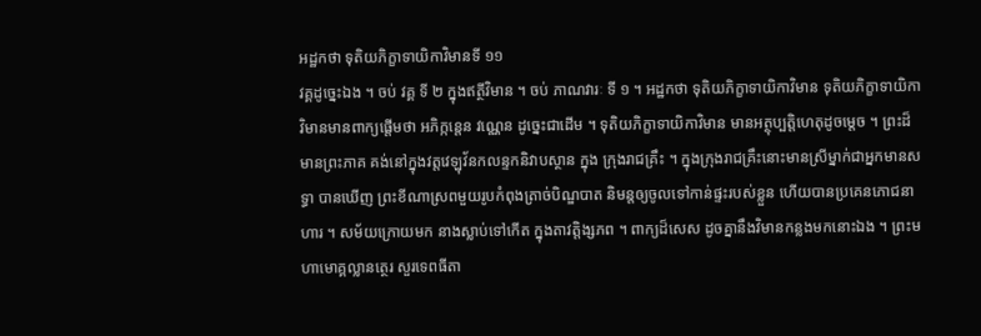អដ្ឋកថា ទុតិយភិក្ខាទាយិកាវិមានទី ១១
វគ្គដូច្នេះឯង ។ ចប់ វគ្គ ទី ២ ក្នុងឥត្ថីវិមាន ។ ចប់ ភាណវារៈ ទី ១ ។ អដ្ឋកថា ទុតិយភិក្ខាទាយិកាវិមាន ទុតិយភិក្ខាទាយិកាវិមានមានពាក្យផ្តើមថា អភិក្កន្តេន វណ្ណេន ដូច្នេះជាដើម ។ ទុតិយភិក្ខាទាយិកាវិមាន មានអត្ថុប្បត្តិហេតុដូចម្តេច ។ ព្រះដ៏មានព្រះភាគ គង់នៅក្នុងវត្តវេឡុវ័នកលន្ទកនិវាបស្ថាន ក្នុង ក្រុងរាជគ្រឹះ ។ ក្នុងក្រុងរាជគ្រឹះនោះមានស្រីម្នាក់ជាអ្នកមានសទ្ធា បានឃើញ ព្រះខីណាស្រពមួយរូបកំពុងត្រាច់បិណ្ឌបាត និមន្តឲ្យចូលទៅកាន់ផ្ទះរបស់ខ្លួន ហើយបានប្រគេនភោជនាហារ ។ សម័យក្រោយមក នាងស្លាប់ទៅកើត ក្នុងតាវត្តិង្សភព ។ ពាក្យដ៏សេស ដូចគ្នានឹងវិមានកន្លងមកនោះឯង ។ ព្រះមហាមោគ្គល្លានត្ថេរ សួរទេពធីតា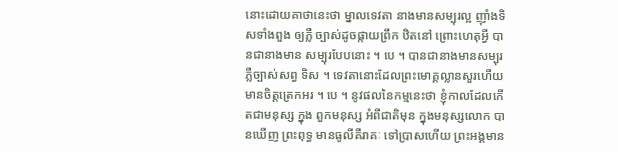នោះដោយគាថានេះថា ម្នាលទេវតា នាងមានសម្បុរល្អ ញ៉ាំងទិសទាំងពួង ឲ្យភ្លឺ ច្បាស់ដូចផ្កាយព្រឹក ឋិតនៅ ព្រោះហេតុអ្វី បានជានាងមាន សម្បុរបែបនោះ ។ បេ ។ បានជានាងមានសម្បុរភ្លឺច្បាស់សព្វ ទិស ។ ទេវតានោះដែលព្រះមោគ្គល្លានសួរហើយមានចិត្តត្រេកអរ ។ បេ ។ នូវផលនៃកម្មនេះថា ខ្ញុំកាលដែលកើតជាមនុស្ស ក្នុង ពួកមនុស្ស អំពីជាតិមុន ក្នុងមនុស្សលោក បានឃើញ ព្រះពុទ្ធ មានធូលីគឺរាគៈ ទៅប្រាសហើយ ព្រះអង្គមាន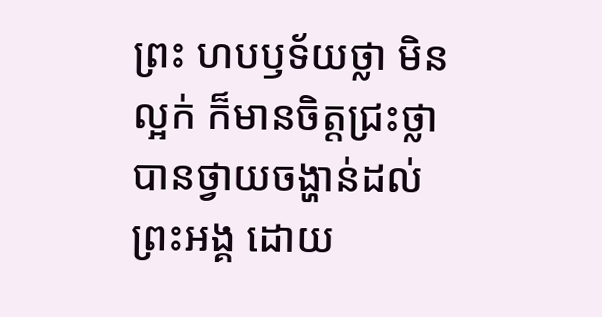ព្រះ ហបឫទ័យថ្លា មិនល្អក់ ក៏មានចិត្តជ្រះថ្លា បានថ្វាយចង្ហាន់ដល់ ព្រះអង្គ ដោយ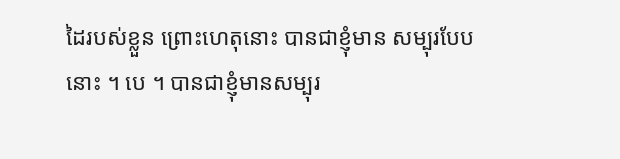ដៃរបស់ខ្លួន ព្រោះហេតុនោះ បានជាខ្ញុំមាន សម្បុរបែបនោះ ។ បេ ។ បានជាខ្ញុំមានសម្បុរ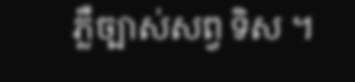ភ្លឺច្បាស់សព្វ ទិស ។